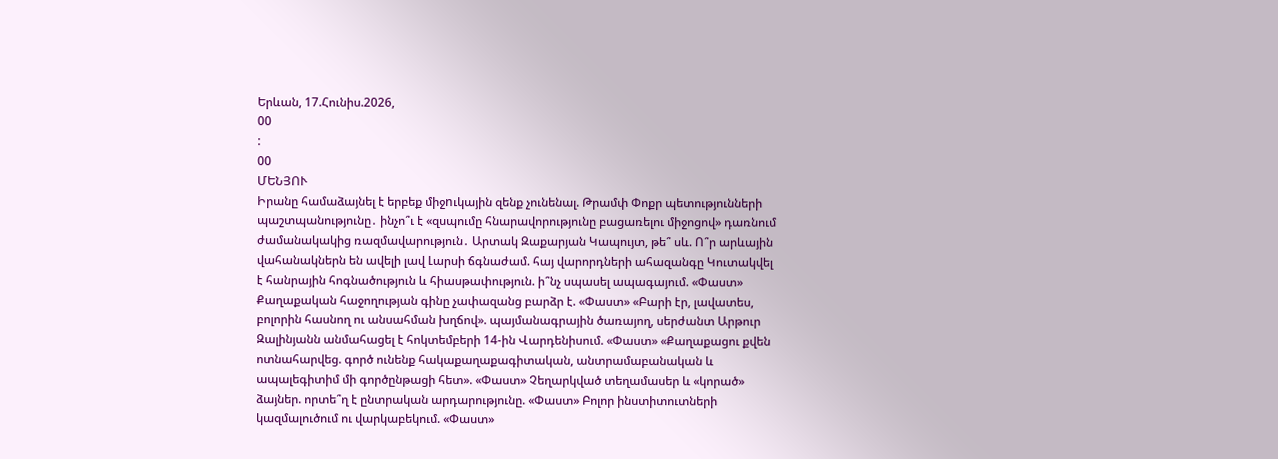Երևան, 17.Հունիս.2026,
00
:
00
ՄԵՆՅՈՒ
Իրանը համաձայնել է երբեք միջnւկային զենք չունենալ. Թրամփ Փոքր պետությունների պաշտպանությունը․ ինչո՞ւ է «զսպումը հնարավորությունը բացառելու միջոցով» դառնում ժամանակակից ռազմավարություն․ Արտակ Զաքարյան Կապույտ, թե՞ սև. Ո՞ր արևային վահանակներն են ավելի լավ Լարսի ճգնաժամ. հայ վարորդների ահազանգը Կուտակվել է հանրային հոգնածություն և հիասթափություն. ի՞նչ սպասել ապագայում. «Փաստ» Քաղաքական հաջողության գինը չափազանց բարձր է. «Փաստ» «Բարի էր, լավատես, բոլորին հասնող ու անսահման խղճով». պայմանագրային ծառայող, սերժանտ Արթուր Զալինյանն անմահացել է հոկտեմբերի 14-ին Վարդենիսում. «Փաստ» «Քաղաքացու քվեն ոտնահարվեց. գործ ունենք հակաքաղաքագիտական, անտրամաբանական և ապալեգիտիմ մի գործընթացի հետ». «Փաստ» Չեղարկված տեղամասեր և «կորած» ձայներ. որտե՞ղ է ընտրական արդարությունը. «Փաստ» Բոլոր ինստիտուտների կազմալուծում ու վարկաբեկում. «Փաստ»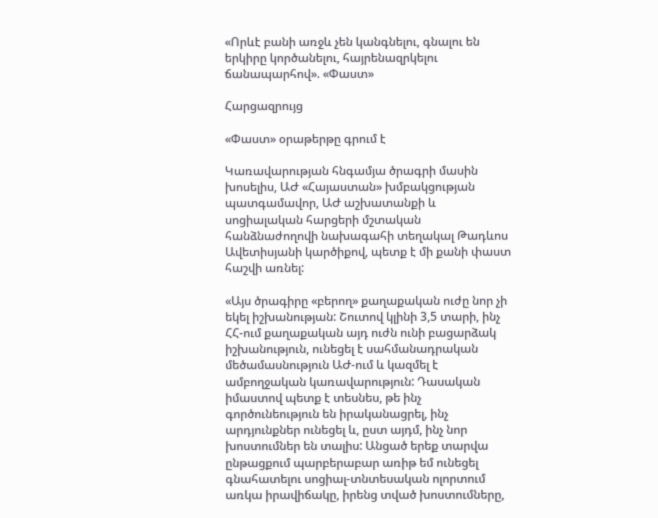«Որևէ բանի առջև չեն կանգնելու, գնալու են երկիրը կործանելու, հայրենազրկելու ճանապարհով». «Փաստ»

Հարցազրույց

«Փաստ» օրաթերթը գրում է

Կառավարության հնգամյա ծրագրի մասին խոսելիս, ԱԺ «Հայաստան» խմբակցության պատգամավոր, ԱԺ աշխատանքի և սոցիալական հարցերի մշտական հանձնաժողովի նախագահի տեղակալ Թադևոս Ավետիսյանի կարծիքով, պետք է մի քանի փաստ հաշվի առնել:

«Այս ծրագիրը «բերող» քաղաքական ուժը նոր չի եկել իշխանության: Շուտով կլինի 3,5 տարի, ինչ ՀՀ-ում քաղաքական այդ ուժն ունի բացարձակ իշխանություն, ունեցել է սահմանադրական մեծամասնություն ԱԺ-ում և կազմել է ամբողջական կառավարություն: Դասական իմաստով պետք է տեսնես, թե ինչ գործունեություն են իրականացրել, ինչ արդյունքներ ունեցել և, ըստ այդմ, ինչ նոր խոստումներ են տալիս: Անցած երեք տարվա ընթացքում պարբերաբար առիթ եմ ունեցել գնահատելու սոցիալ-տնտեսական ոլորտում առկա իրավիճակը, իրենց տված խոստումները,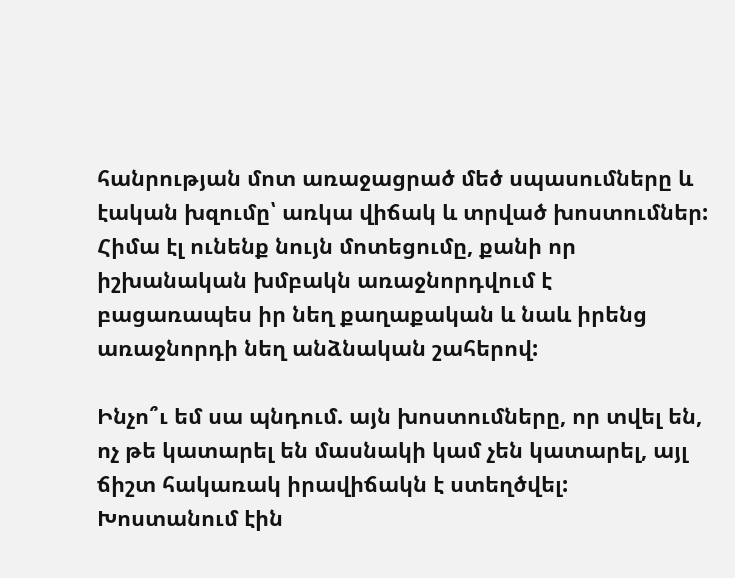հանրության մոտ առաջացրած մեծ սպասումները և էական խզումը՝ առկա վիճակ և տրված խոստումներ: Հիմա էլ ունենք նույն մոտեցումը, քանի որ իշխանական խմբակն առաջնորդվում է բացառապես իր նեղ քաղաքական և նաև իրենց առաջնորդի նեղ անձնական շահերով:

Ինչո՞ւ եմ սա պնդում. այն խոստումները, որ տվել են, ոչ թե կատարել են մասնակի կամ չեն կատարել, այլ ճիշտ հակառակ իրավիճակն է ստեղծվել: Խոստանում էին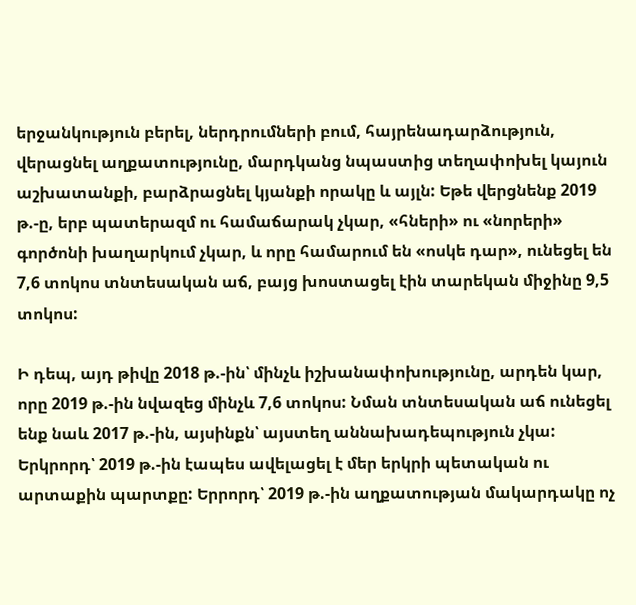երջանկություն բերել, ներդրումների բում, հայրենադարձություն, վերացնել աղքատությունը, մարդկանց նպաստից տեղափոխել կայուն աշխատանքի, բարձրացնել կյանքի որակը և այլն: Եթե վերցնենք 2019 թ.-ը, երբ պատերազմ ու համաճարակ չկար, «հների» ու «նորերի» գործոնի խաղարկում չկար, և որը համարում են «ոսկե դար», ունեցել են 7,6 տոկոս տնտեսական աճ, բայց խոստացել էին տարեկան միջինը 9,5 տոկոս:

Ի դեպ, այդ թիվը 2018 թ.-ին՝ մինչև իշխանափոխությունը, արդեն կար, որը 2019 թ.-ին նվազեց մինչև 7,6 տոկոս: Նման տնտեսական աճ ունեցել ենք նաև 2017 թ.-ին, այսինքն՝ այստեղ աննախադեպություն չկա: Երկրորդ՝ 2019 թ.-ին էապես ավելացել է մեր երկրի պետական ու արտաքին պարտքը: Երրորդ՝ 2019 թ.-ին աղքատության մակարդակը ոչ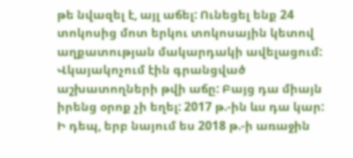թե նվազել է, այլ աճել: Ունեցել ենք 24 տոկոսից մոտ երկու տոկոսային կետով աղքատության մակարդակի ավելացում: Վկայակոչում էին գրանցված աշխատողների թվի աճը: Բայց դա միայն իրենց օրոք չի եղել: 2017 թ.-ին ևս դա կար: Ի դեպ, երբ նայում ես 2018 թ.-ի առաջին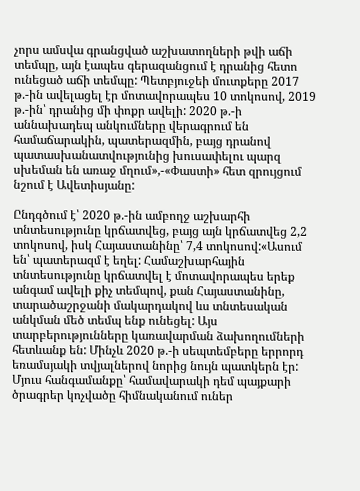չորս ամսվա գրանցված աշխատողների թվի աճի տեմպը, այն էապես գերազանցում է դրանից հետո ունեցած աճի տեմպը: Պետբյուջեի մուտքերը 2017 թ.-ին ավելացել էր մոտավորապես 10 տոկոսով, 2019 թ.-ին՝ դրանից մի փոքր ավելի: 2020 թ.-ի աննախադեպ անկումները վերագրում են համաճարակին, պատերազմին, բայց դրանով պատասխանատվությունից խուսափելու պարզ սխեման են առաջ մղում»,-«Փաստի» հետ զրույցում նշում է Ավետիսյանը:

Ընդգծում է՝ 2020 թ.-ին ամբողջ աշխարհի տնտեսությունը կրճատվեց, բայց այն կրճատվեց 2,2 տոկոսով, իսկ Հայաստանինը՝ 7,4 տոկոսով:«Ասում են՝ պատերազմ է եղել: Համաշխարհային տնտեսությունը կրճատվել է մոտավորապես երեք անգամ ավելի քիչ տեմպով, քան Հայաստանինը, տարածաշրջանի մակարդակով ևս տնտեսական անկման մեծ տեմպ ենք ունեցել: Այս տարբերությունները կառավարման ձախողումների հետևանք են: Մինչև 2020 թ.-ի սեպտեմբերը երրորդ եռամսյակի տվյալներով նորից նույն պատկերն էր: Մյուս հանգամանքը՝ համավարակի դեմ պայքարի ծրագրեր կոչվածը հիմնականում ուներ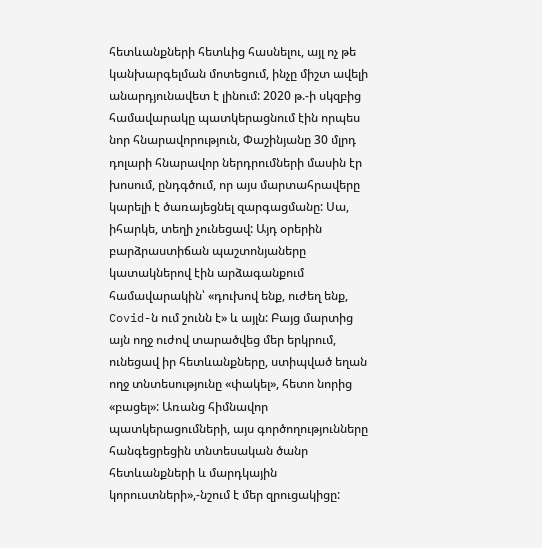հետևանքների հետևից հասնելու, այլ ոչ թե կանխարգելման մոտեցում, ինչը միշտ ավելի անարդյունավետ է լինում: 2020 թ.-ի սկզբից համավարակը պատկերացնում էին որպես նոր հնարավորություն, Փաշինյանը 30 մլրդ դոլարի հնարավոր ներդրումների մասին էր խոսում, ընդգծում, որ այս մարտահրավերը կարելի է ծառայեցնել զարգացմանը: Սա, իհարկե, տեղի չունեցավ: Այդ օրերին բարձրաստիճան պաշտոնյաները կատակներով էին արձագանքում համավարակին՝ «դուխով ենք, ուժեղ ենք, Covid-ն ում շունն է» և այլն: Բայց մարտից այն ողջ ուժով տարածվեց մեր երկրում, ունեցավ իր հետևանքները, ստիպված եղան ողջ տնտեսությունը «փակել», հետո նորից «բացել»: Առանց հիմնավոր պատկերացումների, այս գործողությունները հանգեցրեցին տնտեսական ծանր հետևանքների և մարդկային կորուստների»,-նշում է մեր զրուցակիցը: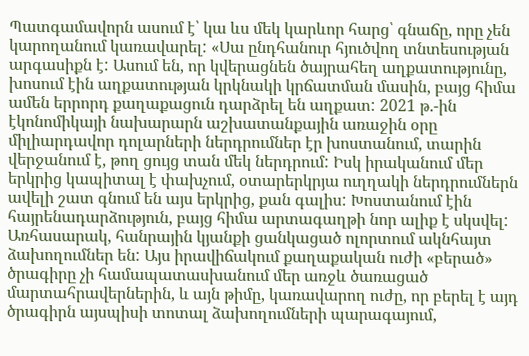Պատգամավորն ասում է՝ կա ևս մեկ կարևոր հարց՝ գնաճը, որը չեն կարողանում կառավարել: «Սա ընդհանուր հյուծվող տնտեսության արգասիքն է: Ասում են, որ կվերացնեն ծայրահեղ աղքատությունը, խոսում էին աղքատության կրկնակի կրճատման մասին, բայց հիմա ամեն երրորդ քաղաքացուն դարձրել են աղքատ: 2021 թ.-ին էկոնոմիկայի նախարարն աշխատանքային առաջին օրը միլիարդավոր դոլարների ներդրումներ էր խոստանում, տարին վերջանում է, թող ցույց տան մեկ ներդրում: Իսկ իրականում մեր երկրից կապիտալ է փախչում, օտարերկրյա ուղղակի ներդրումներն ավելի շատ գնում են այս երկրից, քան գալիս: Խոստանում էին հայրենադարձություն, բայց հիմա արտագաղթի նոր ալիք է սկսվել: Առհասարակ, հանրային կյանքի ցանկացած ոլորտում ակնհայտ ձախողումներ են: Այս իրավիճակում քաղաքական ուժի «բերած» ծրագիրը չի համապատասխանում մեր առջև ծառացած մարտահրավերներին, և այն թիմը, կառավարող ուժը, որ բերել է այդ ծրագիրն այսպիսի տոտալ ձախողումների պարագայում,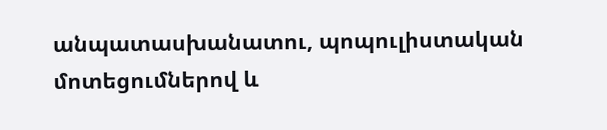անպատասխանատու, պոպուլիստական մոտեցումներով և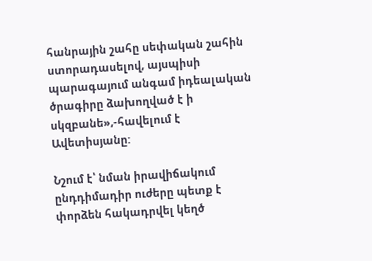հանրային շահը սեփական շահին ստորադասելով, այսպիսի պարագայում անգամ իդեալական ծրագիրը ձախողված է ի սկզբանե»,-հավելում է Ավետիսյանը:

Նշում է՝ նման իրավիճակում ընդդիմադիր ուժերը պետք է փորձեն հակադրվել կեղծ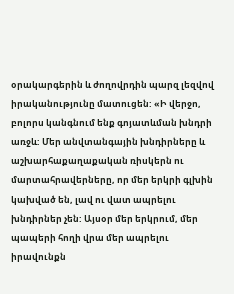օրակարգերին և ժողովրդին պարզ լեզվով իրականությունը մատուցեն: «Ի վերջո, բոլորս կանգնում ենք գոյատևման խնդրի առջև: Մեր անվտանգային խնդիրները և աշխարհաքաղաքական ռիսկերն ու մարտահրավերները, որ մեր երկրի գլխին կախված են, լավ ու վատ ապրելու խնդիրներ չեն: Այսօր մեր երկրում, մեր պապերի հողի վրա մեր ապրելու իրավունքն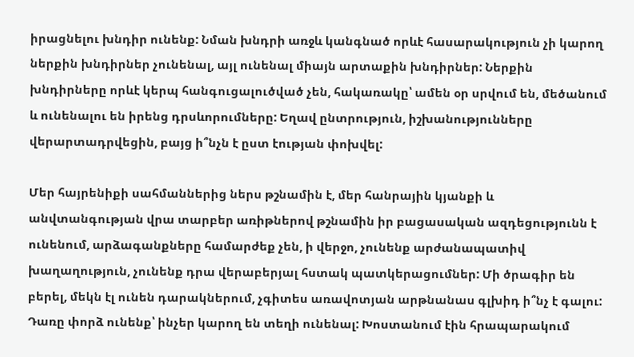իրացնելու խնդիր ունենք: Նման խնդրի առջև կանգնած որևէ հասարակություն չի կարող ներքին խնդիրներ չունենալ, այլ ունենալ միայն արտաքին խնդիրներ: Ներքին խնդիրները որևէ կերպ հանգուցալուծված չեն, հակառակը՝ ամեն օր սրվում են, մեծանում և ունենալու են իրենց դրսևորումները: Եղավ ընտրություն, իշխանությունները վերարտադրվեցին, բայց ի՞նչն է ըստ էության փոխվել:

Մեր հայրենիքի սահմաններից ներս թշնամին է, մեր հանրային կյանքի և անվտանգության վրա տարբեր առիթներով թշնամին իր բացասական ազդեցությունն է ունենում, արձագանքները համարժեք չեն, ի վերջո, չունենք արժանապատիվ խաղաղություն, չունենք դրա վերաբերյալ հստակ պատկերացումներ: Մի ծրագիր են բերել, մեկն էլ ունեն դարակներում, չգիտես առավոտյան արթնանաս գլխիդ ի՞նչ է գալու: Դառը փորձ ունենք՝ ինչեր կարող են տեղի ունենալ: Խոստանում էին հրապարակում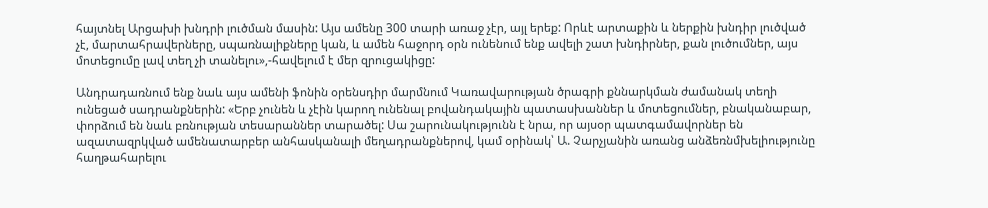հայտնել Արցախի խնդրի լուծման մասին: Այս ամենը 300 տարի առաջ չէր, այլ երեք: Որևէ արտաքին և ներքին խնդիր լուծված չէ, մարտահրավերները, սպառնալիքները կան, և ամեն հաջորդ օրն ունենում ենք ավելի շատ խնդիրներ, քան լուծումներ, այս մոտեցումը լավ տեղ չի տանելու»,-հավելում է մեր զրուցակիցը:

Անդրադառնում ենք նաև այս ամենի ֆոնին օրենսդիր մարմնում Կառավարության ծրագրի քննարկման ժամանակ տեղի ունեցած սադրանքներին: «Երբ չունեն և չէին կարող ունենալ բովանդակային պատասխաններ և մոտեցումներ, բնականաբար, փորձում են նաև բռնության տեսարաններ տարածել: Սա շարունակությունն է նրա, որ այսօր պատգամավորներ են ազատազրկված ամենատարբեր անհասկանալի մեղադրանքներով, կամ օրինակ՝ Ա. Չարչյանին առանց անձեռնմխելիությունը հաղթահարելու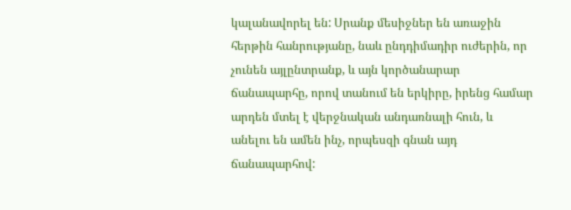կալանավորել են: Սրանք մեսիջներ են առաջին հերթին հանրությանը, նաև ընդդիմադիր ուժերին, որ չունեն այլընտրանք, և այն կործանարար ճանապարհը, որով տանում են երկիրը, իրենց համար արդեն մտել է վերջնական անդառնալի հուն, և անելու են ամեն ինչ, որպեսզի գնան այդ ճանապարհով: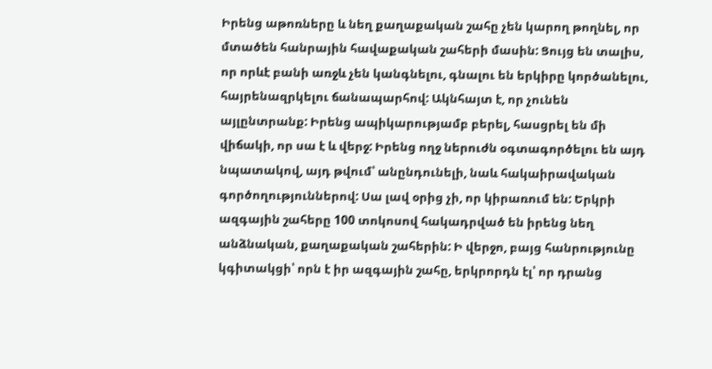Իրենց աթոռները և նեղ քաղաքական շահը չեն կարող թողնել, որ մտածեն հանրային հավաքական շահերի մասին: Ցույց են տալիս, որ որևէ բանի առջև չեն կանգնելու, գնալու են երկիրը կործանելու, հայրենազրկելու ճանապարհով: Ակնհայտ է, որ չունեն այլընտրանք: Իրենց ապիկարությամբ բերել, հասցրել են մի վիճակի, որ սա է և վերջ: Իրենց ողջ ներուժն օգտագործելու են այդ նպատակով, այդ թվում՝ անընդունելի, նաև հակաիրավական գործողություններով: Սա լավ օրից չի, որ կիրառում են: Երկրի ազգային շահերը 100 տոկոսով հակադրված են իրենց նեղ անձնական, քաղաքական շահերին: Ի վերջո, բայց հանրությունը կգիտակցի՝ որն է իր ազգային շահը, երկրորդն էլ՝ որ դրանց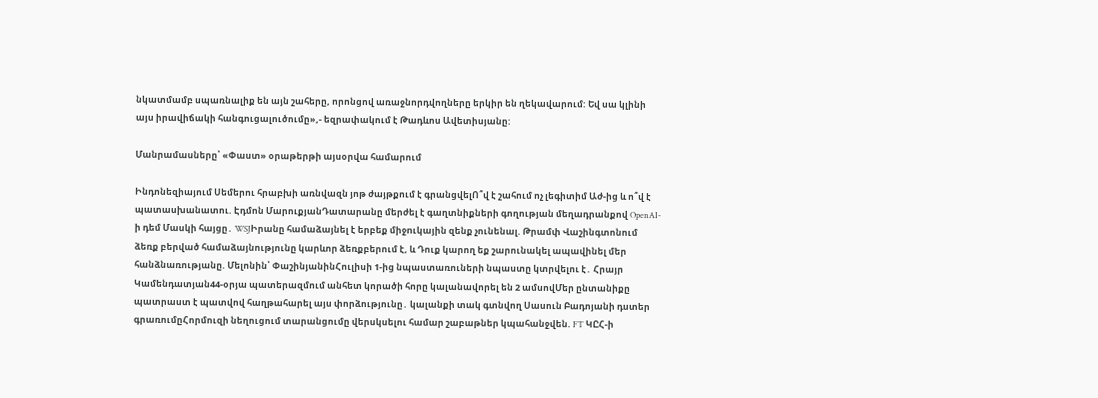նկատմամբ սպառնալիք են այն շահերը, որոնցով առաջնորդվողները երկիր են ղեկավարում: Եվ սա կլինի այս իրավիճակի հանգուցալուծումը»,- եզրափակում է Թադևոս Ավետիսյանը:

Մանրամասները՝ «Փաստ» օրաթերթի այսօրվա համարում

Ինդոնեզիայում Սեմերու հրաբխի առնվազն յոթ ժայթքում է գրանցվելՈ՞վ է շահում ոչ լեգիտիմ Աժ-ից և ո՞վ է պատասխանատու. Էդմոն ՄարուքյանԴատարանը մերժել է գաղտնիքների գողության մեղադրանքով OpenAI-ի դեմ Մասկի հայցը․ WSJԻրանը համաձայնել է երբեք միջnւկային զենք չունենալ. Թրամփ Վաշինգտոնում ձեռք բերված համաձայնությունը կարևոր ձեռքբերում է, և Դուք կարող եք շարունակել ապավինել մեր հանձնառությանը. Մելոնին՝ ՓաշինյանինՀուլիսի 1-ից նպաստառուների նպաստը կտրվելու է․ Հրայր Կամենդատյան44-օրյա պատերազմում անհետ կորածի հորը կալանավորել են 2 ամսովՄեր ընտանիքը պատրաստ է պատվով հաղթահարել այս փորձությունը․ կալանքի տակ գտնվող Սասուն Բադոյանի դստեր գրառումըՀորմուզի նեղուցում տարանցումը վերսկսելու համար շաբաթներ կպահանջվեն. FT ԿԸՀ-ի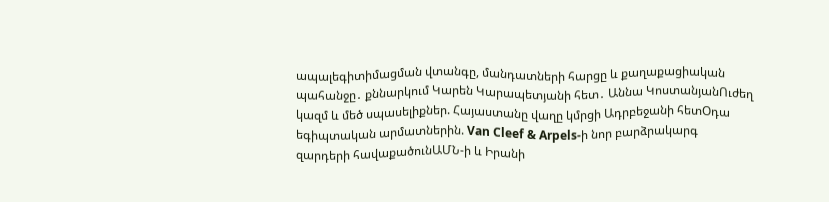ապալեգիտիմացման վտանգը, մանդատների հարցը և քաղաքացիական պահանջը․ քննարկում Կարեն Կարապետյանի հետ․ Աննա ԿոստանյանՈւժեղ կազմ և մեծ սպասելիքներ. Հայաստանը վաղը կմրցի Ադրբեջանի հետՕդա եգիպտական արմատներին. Van Cleef & Arpels-ի նոր բարձրակարգ զարդերի հավաքածունԱՄՆ-ի և Իրանի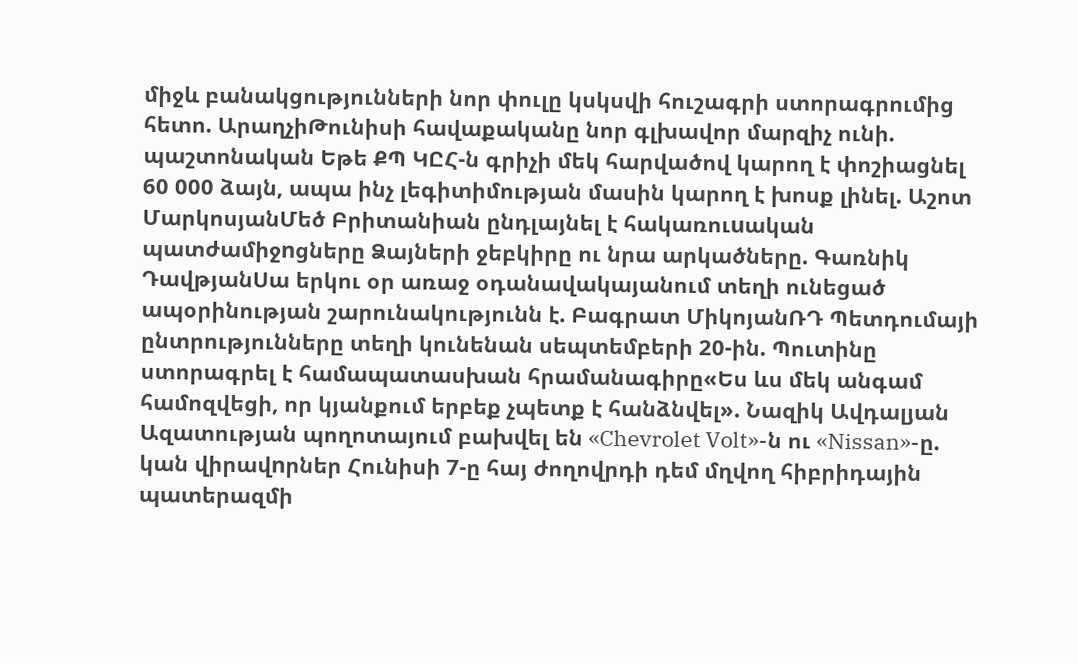միջև բանակցությունների նոր փուլը կսկսվի հուշագրի ստորագրումից հետո. ԱրաղչիԹունիսի հավաքականը նոր գլխավոր մարզիչ ունի. պաշտոնական Եթե ՔՊ ԿԸՀ-ն գրիչի մեկ հարվածով կարող է փոշիացնել 60 000 ձայն, ապա ինչ լեգիտիմության մասին կարող է խոսք լինել. Աշոտ ՄարկոսյանՄեծ Բրիտանիան ընդլայնել է հակառուuական պատժամիջnցները Ձայների ջեբկիրը ու նրա արկածները. Գառնիկ ԴավթյանՍա երկու օր առաջ օդանավակայանում տեղի ունեցած ապօրինության շարունակությունն է. Բագրատ ՄիկոյանՌԴ Պետդումայի ընտրությունները տեղի կունենան սեպտեմբերի 20-ին. Պուտինը ստորագրել է համապատասխան հրամանագիրը«Ես ևս մեկ անգամ համոզվեցի, որ կյանքում երբեք չպետք է հանձնվել». Նազիկ Ավդալյան Ազատության պողոտայում բախվել են «Chevrolet Volt»-ն ու «Nissan»-ը. կան վիրավnրներ Հունիսի 7-ը հայ ժողովրդի դեմ մղվող հիբրիդային պատերազմի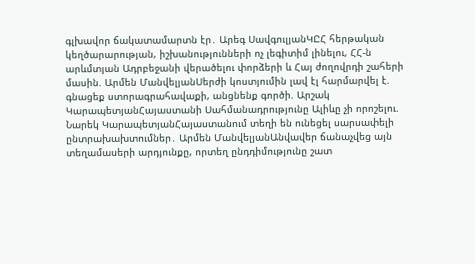գլխավոր ճակատամարտն էր․ Արեգ ՍավգուլյանԿԸՀ հերթական կեղծարարության, իշխանությունների ոչ լեգիտիմ լինելու, ՀՀ-ն արևմտյան Ադրբեջանի վերածելու փորձերի և Հայ ժողովրդի շահերի մասին. Արմեն ՄանվելյանՍերժի կոստյումին լավ էլ հարմարվել է. գնացեք ստորագրահավաքի, անցնենք գործի. Արշակ ԿարապետյանՀայաստանի Սահմանադրությունը Ալիևը չի որոշելու. Նարեկ ԿարապետյանՀայաստանում տեղի են ունեցել սարսափելի ընտրախախտումներ․ Արմեն ՄանվելյանԱնվավեր ճանաչվեց այն տեղամասերի արդյունքը, որտեղ ընդդիմությունը շատ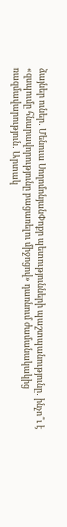ձայներ ուներ․ Մենուա ՍողոմոնյանՓոքր պետությունների պաշտպանությունը․ ինչո՞ւ է «զսպումը հնարավորությունը բացառելու միջոցով» դառնում ժամանակակից ռազմավարություն․ Արտակ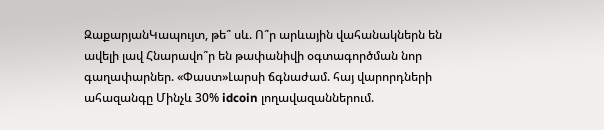ԶաքարյանԿապույտ, թե՞ սև. Ո՞ր արևային վահանակներն են ավելի լավ Հնարավո՞ր են թափանիվի օգտագործման նոր գաղափարներ. «Փաստ»Լարսի ճգնաժամ. հայ վարորդների ահազանգը Մինչև 30% idcoin լողավազաններում.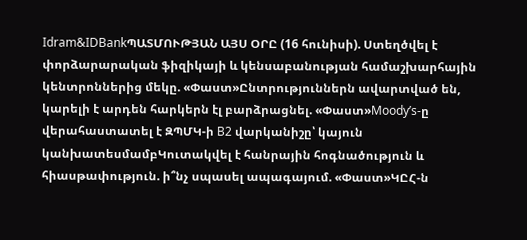Idram&IDBankՊԱՏՄՈՒԹՅԱՆ ԱՅՍ ՕՐԸ (16 հունիսի). Ստեղծվել է փորձարարական ֆիզիկայի և կենսաբանության համաշխարհային կենտրոններից մեկը. «Փաստ»Ընտրություններն ավարտված են, կարելի է արդեն հարկերն էլ բարձրացնել. «Փաստ»Moody’s-ը վերահաստատել է ԶՊՄԿ-ի B2 վարկանիշը՝ կայուն կանխատեսմամբԿուտակվել է հանրային հոգնածություն և հիասթափություն. ի՞նչ սպասել ապագայում. «Փաստ»ԿԸՀ-ն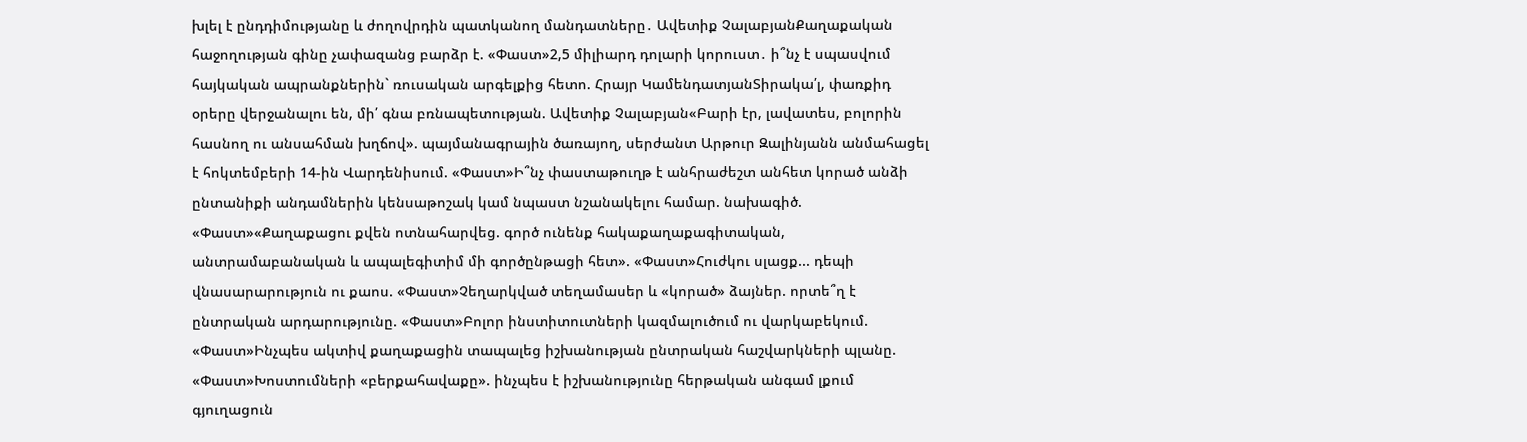խլել է ընդդիմությանը և ժողովրդին պատկանող մանդատները․ Ավետիք ՉալաբյանՔաղաքական հաջողության գինը չափազանց բարձր է. «Փաստ»2,5 միլիարդ դոլարի կորուստ․ ի՞նչ է սպասվում հայկական ապրանքներին` ռուսական արգելքից հետո. Հրայր ԿամենդատյանՏիրակա՛լ, փառքիդ օրերը վերջանալու են, մի՛ գնա բռնապետության. Ավետիք Չալաբյան«Բարի էր, լավատես, բոլորին հասնող ու անսահման խղճով». պայմանագրային ծառայող, սերժանտ Արթուր Զալինյանն անմահացել է հոկտեմբերի 14-ին Վարդենիսում. «Փաստ»Ի՞նչ փաստաթուղթ է անհրաժեշտ անհետ կորած անձի ընտանիքի անդամներին կենսաթոշակ կամ նպաստ նշանակելու համար. նախագիծ. «Փաստ»«Քաղաքացու քվեն ոտնահարվեց. գործ ունենք հակաքաղաքագիտական, անտրամաբանական և ապալեգիտիմ մի գործընթացի հետ». «Փաստ»Հուժկու սլացք... դեպի վնասարարություն ու քաոս. «Փաստ»Չեղարկված տեղամասեր և «կորած» ձայներ. որտե՞ղ է ընտրական արդարությունը. «Փաստ»Բոլոր ինստիտուտների կազմալուծում ու վարկաբեկում. «Փաստ»Ինչպես ակտիվ քաղաքացին տապալեց իշխանության ընտրական հաշվարկների պլանը. «Փաստ»Խոստումների «բերքահավաքը». ինչպես է իշխանությունը հերթական անգամ լքում գյուղացուն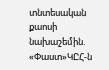տնտեսական քաոսի նախաշեմին. «Փաստ»ԿԸՀ-ն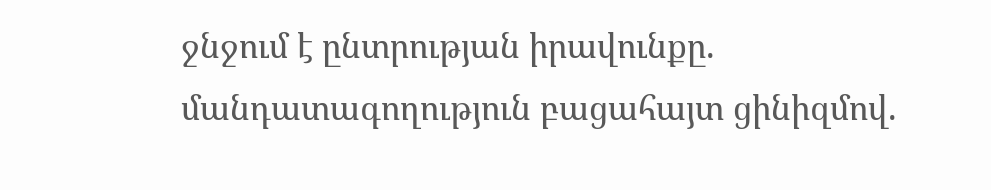ջնջում է ընտրության իրավունքը. մանդատագողություն բացահայտ ցինիզմով.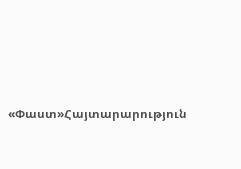«Փաստ»Հայտարարություն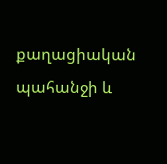քաղացիական պահանջի և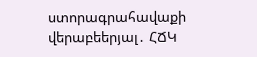ստորագրահավաքի վերաբեերյալ․ ՀՃԿ